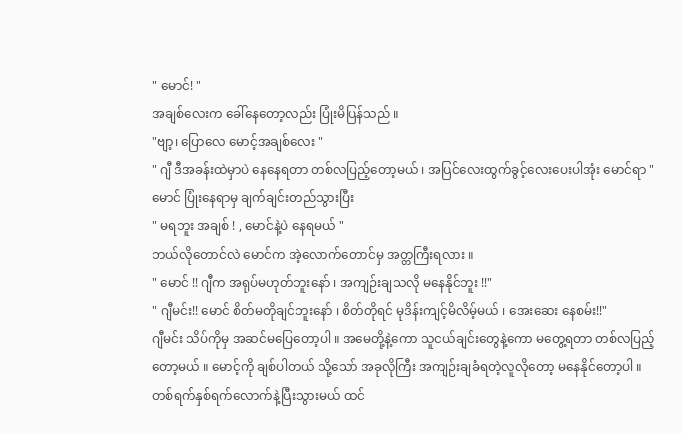" မောင်! "
အချစ်လေးက ခေါ်နေတော့လည်း ပြုံးမိပြန်သည် ။
"ဗျာ့၊ ပြောလေ မောင့်အချစ်လေး "
" ဂျီ ဒီအခန်းထဲမှာပဲ နေနေရတာ တစ်လပြည့်တော့မယ် ၊ အပြင်လေးထွက်ခွင့်လေးပေးပါအုံး မောင်ရာ "
မောင် ပြုံးနေရာမှ ချက်ချင်းတည်သွားပြီး
" မရဘူး အချစ် ! , မောင်နဲ့ပဲ နေရမယ် "
ဘယ်လိုတောင်လဲ မောင်က အဲ့လောက်တောင်မှ အတ္တကြီးရလား ။
" မောင် !! ဂျီက အရုပ်မဟုတ်ဘူးနော် ၊ အကျဉ်းချသလို မနေနိုင်ဘူး !!"
" ဂျီမင်း!! မောင် စိတ်မတိုချင်ဘူးနော် ၊ စိတ်တိုရင် မုဒိန်းကျင့်မိလိမ့်မယ် ၊ အေးဆေး နေစမ်း!!"
ဂျီမင်း သိပ်ကိုမှ အဆင်မပြေတော့ပါ ။ အမေတို့နဲ့ကော သူငယ်ချင်းတွေနဲ့ကော မတွေ့ရတာ တစ်လပြည့်တော့မယ် ။ မောင့်ကို ချစ်ပါတယ် သို့သော် အခုလိုကြီး အကျဉ်းချခံရတဲ့လူလိုတော့ မနေနိုင်တော့ပါ ။
တစ်ရက်နှစ်ရက်လောက်နဲ့ပြီးသွားမယ် ထင်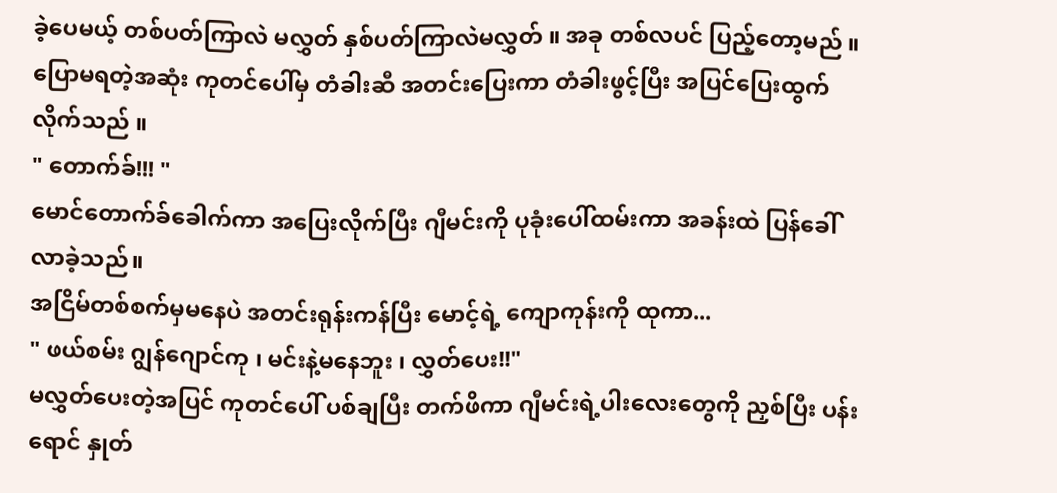ခဲ့ပေမယ့် တစ်ပတ်ကြာလဲ မလွှတ် နှစ်ပတ်ကြာလဲမလွှတ် ။ အခု တစ်လပင် ပြည့်တော့မည် ။
ပြောမရတဲ့အဆုံး ကုတင်ပေါ်မှ တံခါးဆီ အတင်းပြေးကာ တံခါးဖွင့်ပြီး အပြင်ပြေးထွက်လိုက်သည် ။
" တောက်ခ်!!! "
မောင်တောက်ခ်ခေါက်ကာ အပြေးလိုက်ပြီး ဂျီမင်းကို ပုခုံးပေါ်ထမ်းကာ အခန်းထဲ ပြန်ခေါ်လာခဲ့သည်။
အငြိမ်တစ်စက်မှမနေပဲ အတင်းရုန်းကန်ပြီး မောင့်ရဲ့ ကျောကုန်းကို ထုကာ...
" ဖယ်စမ်း ဂျွန်ဂျောင်ကု ၊ မင်းနဲ့မနေဘူး ၊ လွှတ်ပေး!!"
မလွှတ်ပေးတဲ့အပြင် ကုတင်ပေါ် ပစ်ချပြီး တက်ဖိကာ ဂျီမင်းရဲ့ပါးလေးတွေကို ညှစ်ပြီး ပန်းရောင် နှုတ်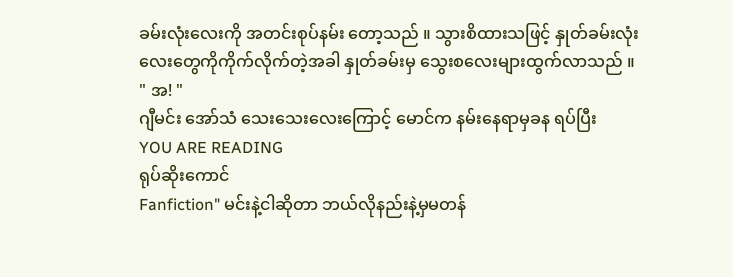ခမ်းလုံးလေးကို အတင်းစုပ်နမ်း တော့သည် ။ သွားစိထားသဖြင့် နှုတ်ခမ်းလုံးလေးတွေကိုကိုက်လိုက်တဲ့အခါ နှုတ်ခမ်းမှ သွေးစလေးများထွက်လာသည် ။
" အ! "
ဂျီမင်း အော်သံ သေးသေးလေးကြောင့် မောင်က နမ်းနေရာမှခန ရပ်ပြီး
YOU ARE READING
ရုပ်ဆိုးကောင်
Fanfiction" မင်းနဲ့ငါဆိုတာ ဘယ်လိုနည်းနဲ့မှမတန်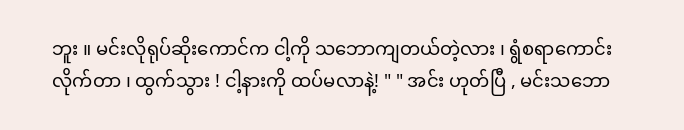ဘူး ။ မင်းလိုရုပ်ဆိုးကောင်က ငါ့ကို သဘောကျတယ်တဲ့လား ၊ ရွံစရာကောင်းလိုက်တာ ၊ ထွက်သွား ! ငါ့နားကို ထပ်မလာနဲ့! " " အင်း ဟုတ်ပြီ , မင်းသဘော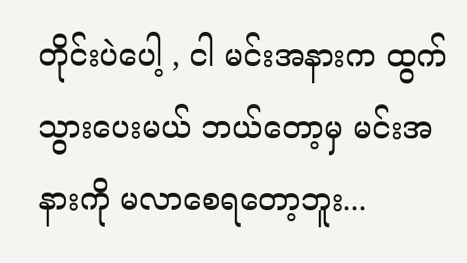တိုင်းပဲပေါ့ , ငါ မင်းအနားက ထွက်သွားပေးမယ် ဘယ်တော့မှ မင်းအနားကို မလာစေရတော့ဘူး...